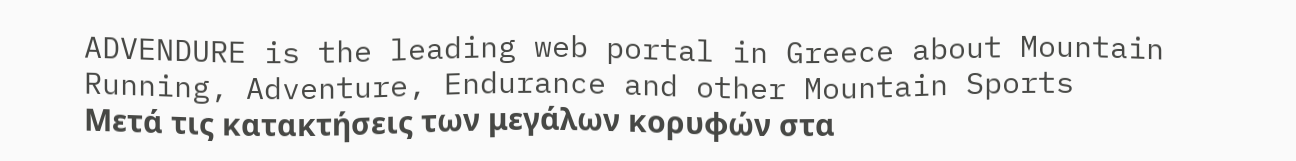ADVENDURE is the leading web portal in Greece about Mountain Running, Adventure, Endurance and other Mountain Sports
Μετά τις κατακτήσεις των μεγάλων κορυφών στα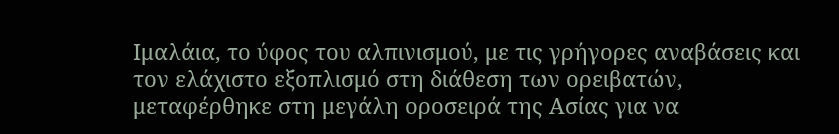Ιμαλάια, το ύφος του αλπινισμού, με τις γρήγορες αναβάσεις και τον ελάχιστο εξοπλισμό στη διάθεση των ορειβατών, μεταφέρθηκε στη μεγάλη οροσειρά της Ασίας για να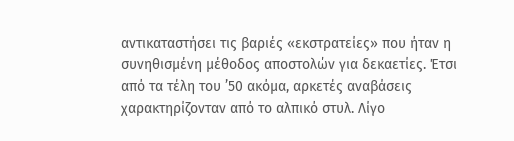αντικαταστήσει τις βαριές «εκστρατείες» που ήταν η συνηθισμένη μέθοδος αποστολών για δεκαετίες. Έτσι από τα τέλη του ’50 ακόμα, αρκετές αναβάσεις χαρακτηρίζονταν από το αλπικό στυλ. Λίγο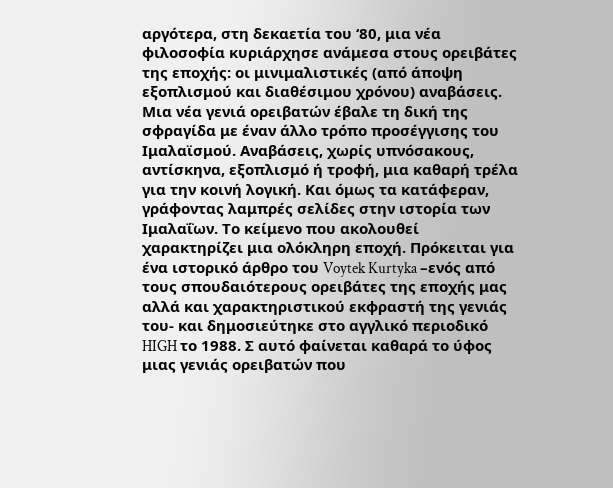αργότερα, στη δεκαετία του ‘80, μια νέα φιλοσοφία κυριάρχησε ανάμεσα στους ορειβάτες της εποχής: οι μινιμαλιστικές (από άποψη εξοπλισμού και διαθέσιμου χρόνου) αναβάσεις. Μια νέα γενιά ορειβατών έβαλε τη δική της σφραγίδα με έναν άλλο τρόπο προσέγγισης του Ιμαλαϊσμού. Αναβάσεις, χωρίς υπνόσακους, αντίσκηνα, εξοπλισμό ή τροφή, μια καθαρή τρέλα για την κοινή λογική. Και όμως τα κατάφεραν, γράφοντας λαμπρές σελίδες στην ιστορία των Ιμαλαΐων. Το κείμενο που ακολουθεί χαρακτηρίζει μια ολόκληρη εποχή. Πρόκειται για ένα ιστορικό άρθρο του Voytek Kurtyka –ενός από τους σπουδαιότερους ορειβάτες της εποχής μας αλλά και χαρακτηριστικού εκφραστή της γενιάς του- και δημοσιεύτηκε στο αγγλικό περιοδικό HIGH το 1988. Σ αυτό φαίνεται καθαρά το ύφος μιας γενιάς ορειβατών που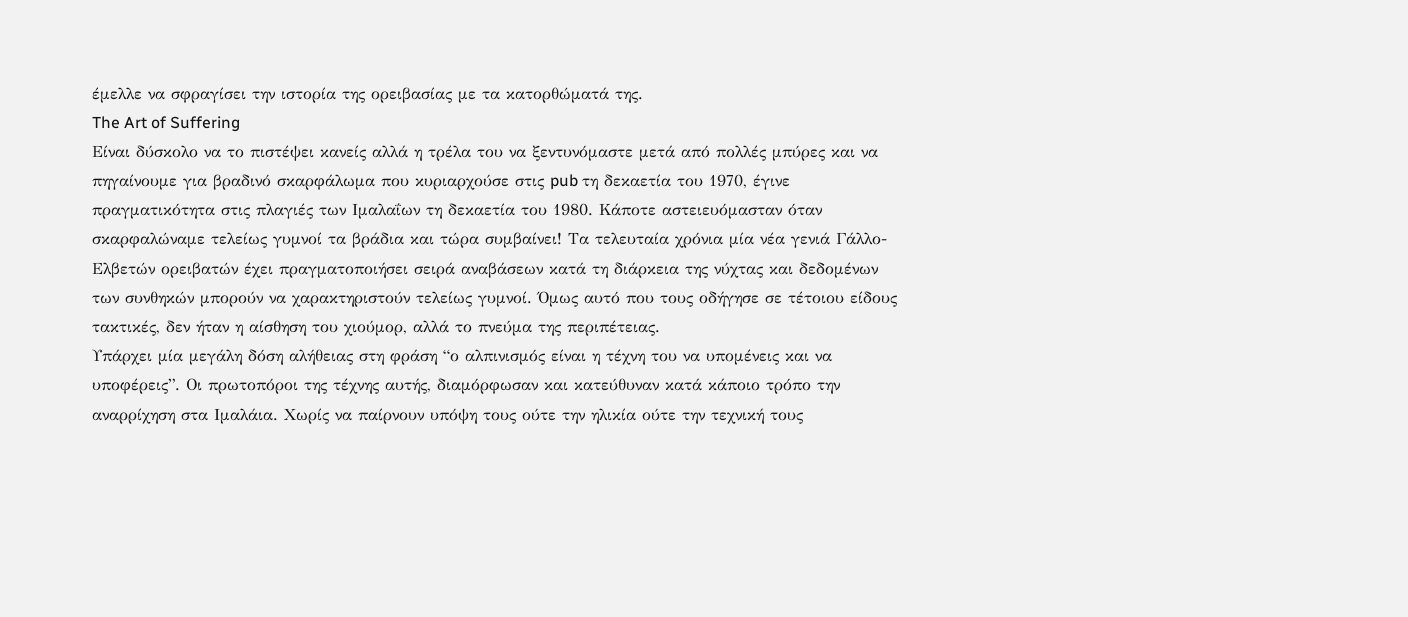έμελλε να σφραγίσει την ιστορία της ορειβασίας με τα κατορθώματά της.
The Art of Suffering
Είναι δύσκολο να το πιστέψει κανείς αλλά η τρέλα του να ξεντυνόμαστε μετά από πολλές μπύρες και να πηγαίνουμε για βραδινό σκαρφάλωμα που κυριαρχούσε στις pub τη δεκαετία του 1970, έγινε πραγματικότητα στις πλαγιές των Ιμαλαΐων τη δεκαετία του 1980. Κάποτε αστειευόμασταν όταν σκαρφαλώναμε τελείως γυμνοί τα βράδια και τώρα συμβαίνει! Τα τελευταία χρόνια μία νέα γενιά Γάλλο-Ελβετών ορειβατών έχει πραγματοποιήσει σειρά αναβάσεων κατά τη διάρκεια της νύχτας και δεδομένων των συνθηκών μπορούν να χαρακτηριστούν τελείως γυμνοί. Όμως αυτό που τους οδήγησε σε τέτοιου είδους τακτικές, δεν ήταν η αίσθηση του χιούμορ, αλλά το πνεύμα της περιπέτειας.
Υπάρχει μία μεγάλη δόση αλήθειας στη φράση “ο αλπινισμός είναι η τέχνη του να υπομένεις και να υποφέρεις”. Οι πρωτοπόροι της τέχνης αυτής, διαμόρφωσαν και κατεύθυναν κατά κάποιο τρόπο την αναρρίχηση στα Ιμαλάια. Χωρίς να παίρνουν υπόψη τους ούτε την ηλικία ούτε την τεχνική τους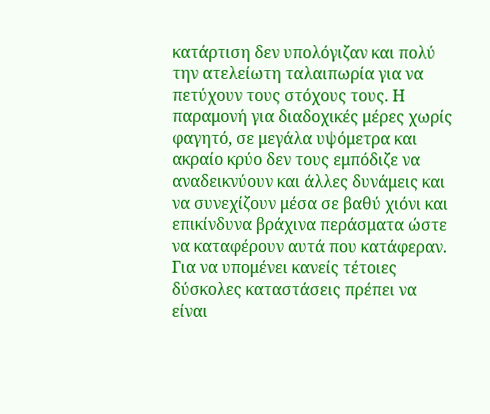κατάρτιση δεν υπολόγιζαν και πολύ την ατελείωτη ταλαιπωρία για να πετύχουν τους στόχους τους. Η παραμονή για διαδοχικές μέρες χωρίς φαγητό, σε μεγάλα υψόμετρα και ακραίο κρύο δεν τους εμπόδιζε να αναδεικνύουν και άλλες δυνάμεις και να συνεχίζουν μέσα σε βαθύ χιόνι και επικίνδυνα βράχινα περάσματα ώστε να καταφέρουν αυτά που κατάφεραν. Για να υπομένει κανείς τέτοιες δύσκολες καταστάσεις πρέπει να είναι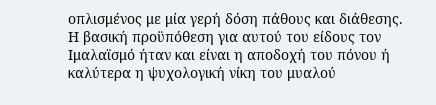οπλισμένος με μία γερή δόση πάθους και διάθεσης. Η βασική προϋπόθεση για αυτού του είδους τον Ιμαλαϊσμό ήταν και είναι η αποδοχή του πόνου ή καλύτερα η ψυχολογική νίκη του μυαλού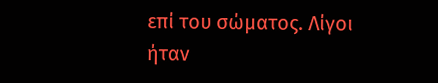επί του σώματος. Λίγοι ήταν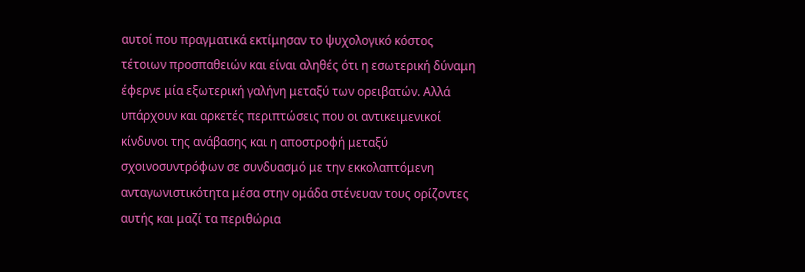αυτοί που πραγματικά εκτίμησαν το ψυχολογικό κόστος τέτοιων προσπαθειών και είναι αληθές ότι η εσωτερική δύναμη έφερνε μία εξωτερική γαλήνη μεταξύ των ορειβατών. Αλλά υπάρχουν και αρκετές περιπτώσεις που οι αντικειμενικοί κίνδυνοι της ανάβασης και η αποστροφή μεταξύ σχοινοσυντρόφων σε συνδυασμό με την εκκολαπτόμενη ανταγωνιστικότητα μέσα στην ομάδα στένευαν τους ορίζοντες αυτής και μαζί τα περιθώρια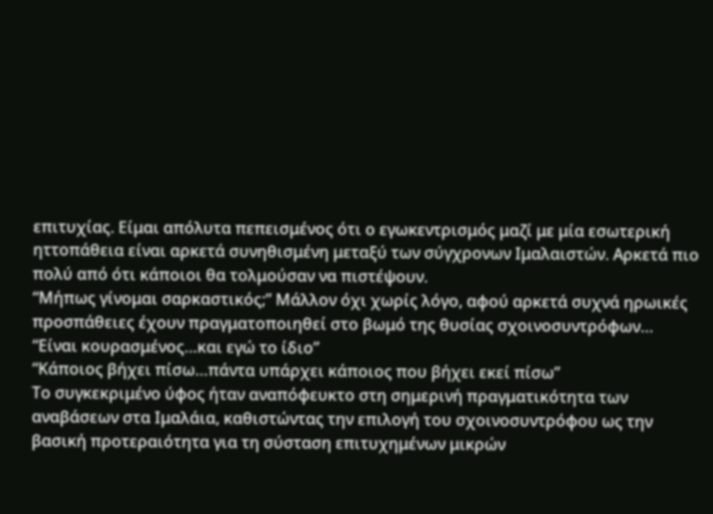επιτυχίας. Είμαι απόλυτα πεπεισμένος ότι ο εγωκεντρισμός μαζί με μία εσωτερική ηττοπάθεια είναι αρκετά συνηθισμένη μεταξύ των σύγχρονων Ιμαλαιστών. Αρκετά πιο πολύ από ότι κάποιοι θα τολμούσαν να πιστέψουν.
“Μήπως γίνομαι σαρκαστικός;” Μάλλον όχι χωρίς λόγο, αφού αρκετά συχνά ηρωικές προσπάθειες έχουν πραγματοποιηθεί στο βωμό της θυσίας σχοινοσυντρόφων…
“Είναι κουρασμένος…και εγώ το ίδιο”
“Κάποιος βήχει πίσω…πάντα υπάρχει κάποιος που βήχει εκεί πίσω”
Το συγκεκριμένο ύφος ήταν αναπόφευκτο στη σημερινή πραγματικότητα των αναβάσεων στα Ιμαλάια, καθιστώντας την επιλογή του σχοινοσυντρόφου ως την βασική προτεραιότητα για τη σύσταση επιτυχημένων μικρών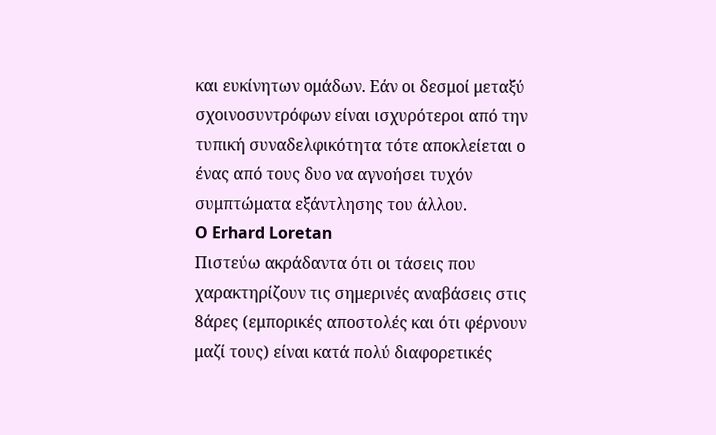και ευκίνητων ομάδων. Εάν οι δεσμοί μεταξύ σχοινοσυντρόφων είναι ισχυρότεροι από την τυπική συναδελφικότητα τότε αποκλείεται ο ένας από τους δυο να αγνοήσει τυχόν συμπτώματα εξάντλησης του άλλου.
O Erhard Loretan
Πιστεύω ακράδαντα ότι οι τάσεις που χαρακτηρίζουν τις σημερινές αναβάσεις στις 8άρες (εμπορικές αποστολές και ότι φέρνουν μαζί τους) είναι κατά πολύ διαφορετικές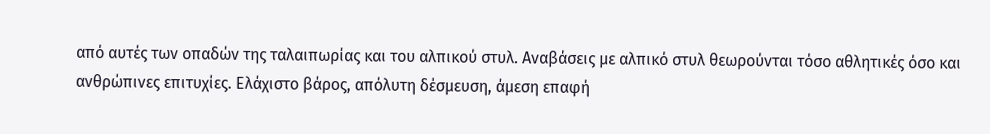από αυτές των οπαδών της ταλαιπωρίας και του αλπικού στυλ. Αναβάσεις με αλπικό στυλ θεωρούνται τόσο αθλητικές όσο και ανθρώπινες επιτυχίες. Ελάχιστο βάρος, απόλυτη δέσμευση, άμεση επαφή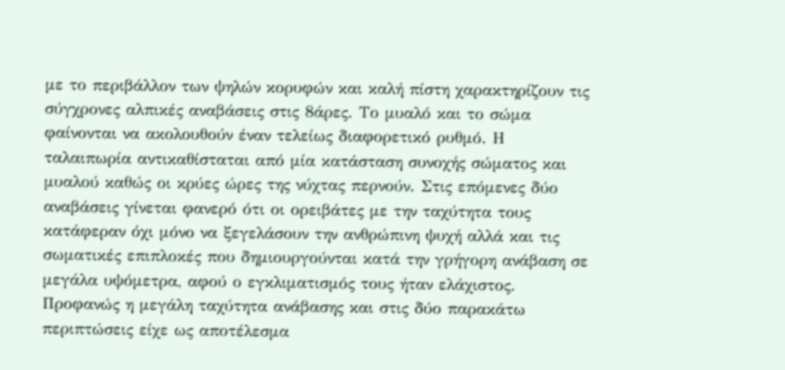με το περιβάλλον των ψηλών κορυφών και καλή πίστη χαρακτηρίζουν τις σύγχρονες αλπικές αναβάσεις στις 8άρες. Το μυαλό και το σώμα φαίνονται να ακολουθούν έναν τελείως διαφορετικό ρυθμό. Η ταλαιπωρία αντικαθίσταται από μία κατάσταση συνοχής σώματος και μυαλού καθώς οι κρύες ώρες της νύχτας περνούν. Στις επόμενες δύο αναβάσεις γίνεται φανερό ότι οι ορειβάτες με την ταχύτητα τους κατάφεραν όχι μόνο να ξεγελάσουν την ανθρώπινη ψυχή αλλά και τις σωματικές επιπλοκές που δημιουργούνται κατά την γρήγορη ανάβαση σε μεγάλα υψόμετρα, αφού ο εγκλιματισμός τους ήταν ελάχιστος. Προφανώς η μεγάλη ταχύτητα ανάβασης και στις δύο παρακάτω περιπτώσεις είχε ως αποτέλεσμα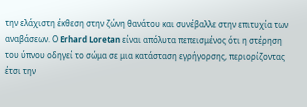την ελάχιστη έκθεση στην ζώνη θανάτου και συνέβαλλε στην επιτυχία των αναβάσεων. Ο Erhard Loretan είναι απόλυτα πεπεισμένος ότι η στέρηση του ύπνου οδηγεί το σώμα σε μια κατάσταση εγρήγορσης, περιορίζοντας έτσι την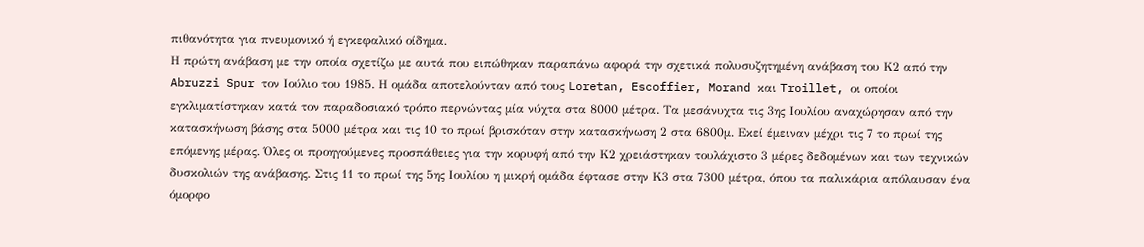πιθανότητα για πνευμονικό ή εγκεφαλικό οίδημα.
Η πρώτη ανάβαση με την οποία σχετίζω με αυτά που ειπώθηκαν παραπάνω αφορά την σχετικά πολυσυζητημένη ανάβαση του Κ2 από την Abruzzi Spur τον Ιούλιο του 1985. Η ομάδα αποτελούνταν από τους Loretan, Escoffier, Morand και Troillet, οι οποίοι εγκλιματίστηκαν κατά τον παραδοσιακό τρόπο περνώντας μία νύχτα στα 8000 μέτρα. Τα μεσάνυχτα τις 3ης Ιουλίου αναχώρησαν από την κατασκήνωση βάσης στα 5000 μέτρα και τις 10 το πρωί βρισκόταν στην κατασκήνωση 2 στα 6800μ. Εκεί έμειναν μέχρι τις 7 το πρωί της επόμενης μέρας. Όλες οι προηγούμενες προσπάθειες για την κορυφή από την Κ2 χρειάστηκαν τουλάχιστο 3 μέρες δεδομένων και των τεχνικών δυσκολιών της ανάβασης. Στις 11 το πρωί της 5ης Ιουλίου η μικρή ομάδα έφτασε στην Κ3 στα 7300 μέτρα, όπου τα παλικάρια απόλαυσαν ένα όμορφο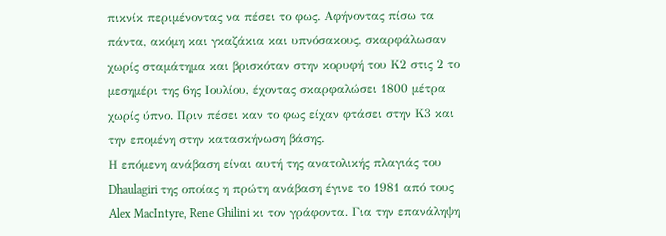πικνίκ περιμένοντας να πέσει το φως. Αφήνοντας πίσω τα πάντα, ακόμη και γκαζάκια και υπνόσακους, σκαρφάλωσαν χωρίς σταμάτημα και βρισκόταν στην κορυφή του Κ2 στις 2 το μεσημέρι της 6ης Ιουλίου, έχοντας σκαρφαλώσει 1800 μέτρα χωρίς ύπνο. Πριν πέσει καν το φως είχαν φτάσει στην Κ3 και την επομένη στην κατασκήνωση βάσης.
Η επόμενη ανάβαση είναι αυτή της ανατολικής πλαγιάς του Dhaulagiri της οποίας η πρώτη ανάβαση έγινε το 1981 από τους Alex MacIntyre, Rene Ghilini κι τον γράφοντα. Για την επανάληψη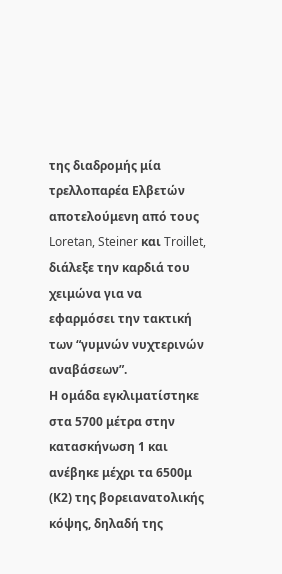της διαδρομής μία τρελλοπαρέα Ελβετών αποτελούμενη από τους Loretan, Steiner και Troillet, διάλεξε την καρδιά του χειμώνα για να εφαρμόσει την τακτική των “γυμνών νυχτερινών αναβάσεων”.
Η ομάδα εγκλιματίστηκε στα 5700 μέτρα στην κατασκήνωση 1 και ανέβηκε μέχρι τα 6500μ (Κ2) της βορειανατολικής κόψης, δηλαδή της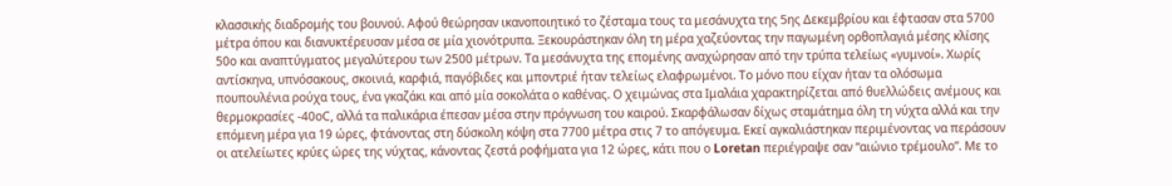κλασσικής διαδρομής του βουνού. Αφού θεώρησαν ικανοποιητικό το ζέσταμα τους τα μεσάνυχτα της 5ης Δεκεμβρίου και έφτασαν στα 5700 μέτρα όπου και διανυκτέρευσαν μέσα σε μία χιονότρυπα. Ξεκουράστηκαν όλη τη μέρα χαζεύοντας την παγωμένη ορθοπλαγιά μέσης κλίσης 50ο και αναπτύγματος μεγαλύτερου των 2500 μέτρων. Τα μεσάνυχτα της επομένης αναχώρησαν από την τρύπα τελείως «γυμνοί». Χωρίς αντίσκηνα, υπνόσακους, σκοινιά, καρφιά, παγόβιδες και μποντριέ ήταν τελείως ελαφρωμένοι. Το μόνο που είχαν ήταν τα ολόσωμα πουπουλένια ρούχα τους, ένα γκαζάκι και από μία σοκολάτα ο καθένας. Ο χειμώνας στα Ιμαλάια χαρακτηρίζεται από θυελλώδεις ανέμους και θερμοκρασίες -40οC, αλλά τα παλικάρια έπεσαν μέσα στην πρόγνωση του καιρού. Σκαρφάλωσαν δίχως σταμάτημα όλη τη νύχτα αλλά και την επόμενη μέρα για 19 ώρες, φτάνοντας στη δύσκολη κόψη στα 7700 μέτρα στις 7 το απόγευμα. Εκεί αγκαλιάστηκαν περιμένοντας να περάσουν οι ατελείωτες κρύες ώρες της νύχτας, κάνοντας ζεστά ροφήματα για 12 ώρες, κάτι που ο Loretan περιέγραψε σαν “αιώνιο τρέμουλο”. Με το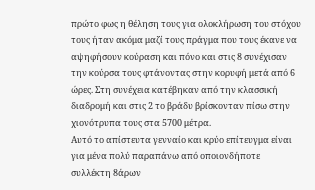πρώτο φως η θέληση τους για ολοκλήρωση του στόχου τους ήταν ακόμα μαζί τους πράγμα που τους έκανε να αψηφήσουν κούραση και πόνο και στις 8 συνέχισαν την κούρσα τους φτάνοντας στην κορυφή μετά από 6 ώρες. Στη συνέχεια κατέβηκαν από την κλασσική διαδρομή και στις 2 το βράδυ βρίσκονταν πίσω στην χιονότρυπα τους στα 5700 μέτρα.
Αυτό το απίστευτα γενναίο και κρύο επίτευγμα είναι για μένα πολύ παραπάνω από οποιονδήποτε συλλέκτη 8άρων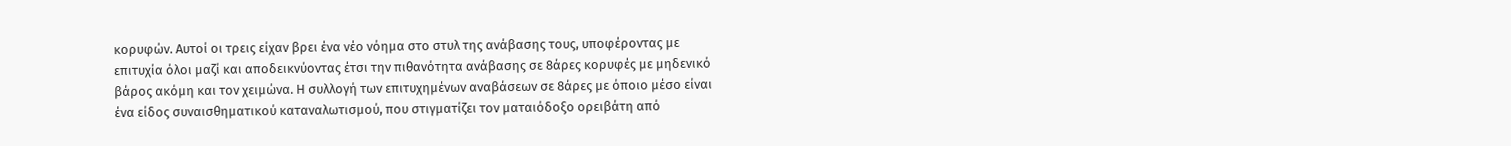κορυφών. Αυτοί οι τρεις είχαν βρει ένα νέο νόημα στο στυλ της ανάβασης τους, υποφέροντας με επιτυχία όλοι μαζί και αποδεικνύοντας έτσι την πιθανότητα ανάβασης σε 8άρες κορυφές με μηδενικό βάρος ακόμη και τον χειμώνα. Η συλλογή των επιτυχημένων αναβάσεων σε 8άρες με όποιο μέσο είναι ένα είδος συναισθηματικού καταναλωτισμού, που στιγματίζει τον ματαιόδοξο ορειβάτη από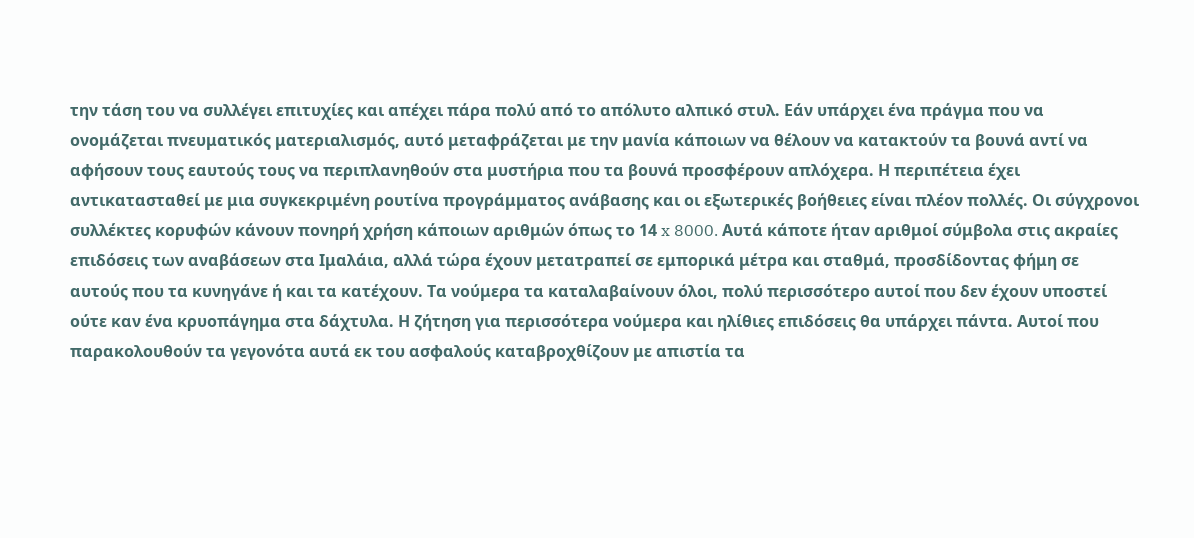την τάση του να συλλέγει επιτυχίες και απέχει πάρα πολύ από το απόλυτο αλπικό στυλ. Εάν υπάρχει ένα πράγμα που να ονομάζεται πνευματικός ματεριαλισμός, αυτό μεταφράζεται με την μανία κάποιων να θέλουν να κατακτούν τα βουνά αντί να αφήσουν τους εαυτούς τους να περιπλανηθούν στα μυστήρια που τα βουνά προσφέρουν απλόχερα. Η περιπέτεια έχει αντικατασταθεί με μια συγκεκριμένη ρουτίνα προγράμματος ανάβασης και οι εξωτερικές βοήθειες είναι πλέον πολλές. Οι σύγχρονοι συλλέκτες κορυφών κάνουν πονηρή χρήση κάποιων αριθμών όπως το 14 x 8000. Αυτά κάποτε ήταν αριθμοί σύμβολα στις ακραίες επιδόσεις των αναβάσεων στα Ιμαλάια, αλλά τώρα έχουν μετατραπεί σε εμπορικά μέτρα και σταθμά, προσδίδοντας φήμη σε αυτούς που τα κυνηγάνε ή και τα κατέχουν. Τα νούμερα τα καταλαβαίνουν όλοι, πολύ περισσότερο αυτοί που δεν έχουν υποστεί ούτε καν ένα κρυοπάγημα στα δάχτυλα. Η ζήτηση για περισσότερα νούμερα και ηλίθιες επιδόσεις θα υπάρχει πάντα. Αυτοί που παρακολουθούν τα γεγονότα αυτά εκ του ασφαλούς καταβροχθίζουν με απιστία τα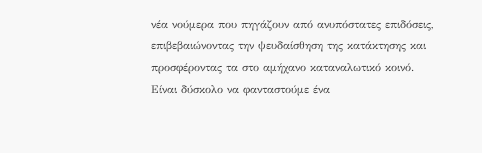νέα νούμερα που πηγάζουν από ανυπόστατες επιδόσεις, επιβεβαιώνοντας την ψευδαίσθηση της κατάκτησης και προσφέροντας τα στο αμήχανο καταναλωτικό κοινό.
Είναι δύσκολο να φανταστούμε ένα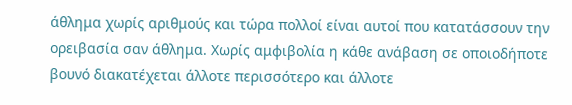άθλημα χωρίς αριθμούς και τώρα πολλοί είναι αυτοί που κατατάσσουν την ορειβασία σαν άθλημα. Χωρίς αμφιβολία η κάθε ανάβαση σε οποιοδήποτε βουνό διακατέχεται άλλοτε περισσότερο και άλλοτε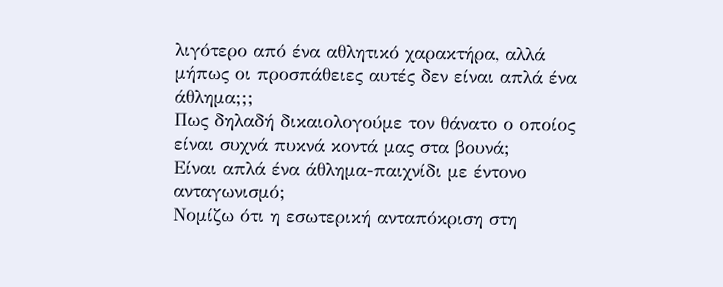λιγότερο από ένα αθλητικό χαρακτήρα, αλλά μήπως οι προσπάθειες αυτές δεν είναι απλά ένα άθλημα;;;
Πως δηλαδή δικαιολογούμε τον θάνατο ο οποίος είναι συχνά πυκνά κοντά μας στα βουνά;
Είναι απλά ένα άθλημα-παιχνίδι με έντονο ανταγωνισμό;
Νομίζω ότι η εσωτερική ανταπόκριση στη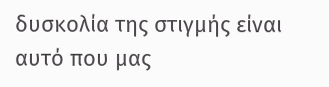δυσκολία της στιγμής είναι αυτό που μας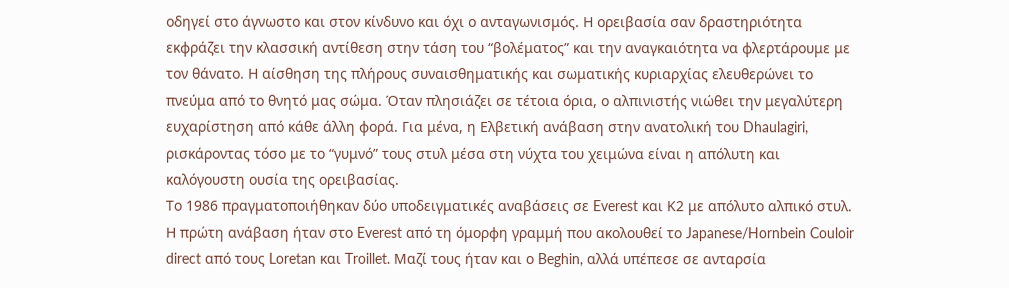οδηγεί στο άγνωστο και στον κίνδυνο και όχι ο ανταγωνισμός. Η ορειβασία σαν δραστηριότητα εκφράζει την κλασσική αντίθεση στην τάση του “βολέματος” και την αναγκαιότητα να φλερτάρουμε με τον θάνατο. Η αίσθηση της πλήρους συναισθηματικής και σωματικής κυριαρχίας ελευθερώνει το πνεύμα από το θνητό μας σώμα. Όταν πλησιάζει σε τέτοια όρια, ο αλπινιστής νιώθει την μεγαλύτερη ευχαρίστηση από κάθε άλλη φορά. Για μένα, η Ελβετική ανάβαση στην ανατολική του Dhaulagiri, ρισκάροντας τόσο με το “γυμνό” τους στυλ μέσα στη νύχτα του χειμώνα είναι η απόλυτη και καλόγουστη ουσία της ορειβασίας.
Το 1986 πραγματοποιήθηκαν δύο υποδειγματικές αναβάσεις σε Everest και Κ2 με απόλυτο αλπικό στυλ. Η πρώτη ανάβαση ήταν στο Everest από τη όμορφη γραμμή που ακολουθεί το Japanese/Hornbein Couloir direct από τους Loretan και Troillet. Μαζί τους ήταν και ο Beghin, αλλά υπέπεσε σε ανταρσία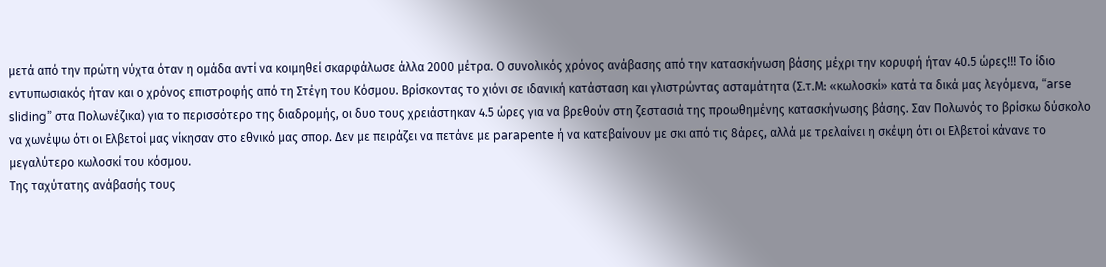μετά από την πρώτη νύχτα όταν η ομάδα αντί να κοιμηθεί σκαρφάλωσε άλλα 2000 μέτρα. Ο συνολικός χρόνος ανάβασης από την κατασκήνωση βάσης μέχρι την κορυφή ήταν 40.5 ώρες!!! Το ίδιο εντυπωσιακός ήταν και ο χρόνος επιστροφής από τη Στέγη του Κόσμου. Βρίσκοντας το χιόνι σε ιδανική κατάσταση και γλιστρώντας ασταμάτητα (Σ.τ.Μ: «κωλοσκί» κατά τα δικά μας λεγόμενα, “arse sliding” στα Πολωνέζικα) για το περισσότερο της διαδρομής, οι δυο τους χρειάστηκαν 4.5 ώρες για να βρεθούν στη ζεστασιά της προωθημένης κατασκήνωσης βάσης. Σαν Πολωνός το βρίσκω δύσκολο να χωνέψω ότι οι Ελβετοί μας νίκησαν στο εθνικό μας σπορ. Δεν με πειράζει να πετάνε με parapente ή να κατεβαίνουν με σκι από τις 8άρες, αλλά με τρελαίνει η σκέψη ότι οι Ελβετοί κάνανε το μεγαλύτερο κωλοσκί του κόσμου.
Της ταχύτατης ανάβασής τους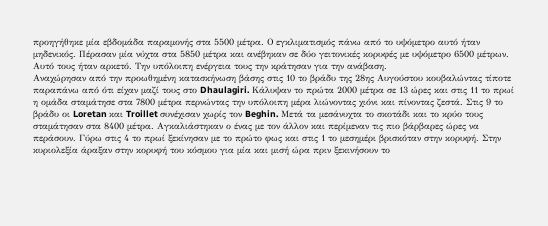προηγήθηκε μία εβδομάδα παραμονής στα 5500 μέτρα. Ο εγκλιματισμός πάνω από το υψόμετρο αυτό ήταν μηδενικός. Πέρασαν μία νύχτα στα 5850 μέτρα και ανέβηκαν σε δύο γειτονικές κορυφές με υψόμετρο 6500 μέτρων. Αυτό τους ήταν αρκετό. Την υπόλοιπη ενέργεια τους την κράτησαν για την ανάβαση.
Αναχώρησαν από την προωθημένη κατασκήνωση βάσης στις 10 το βράδυ της 28ης Αυγούστου κουβαλώντας τίποτε παραπάνω από ότι είχαν μαζί τους στο Dhaulagiri. Κάλυψαν το πρώτα 2000 μέτρα σε 13 ώρες και στις 11 το πρωί η ομάδα σταμάτησε στα 7800 μέτρα περνώντας την υπόλοιπη μέρα λιώνοντας χιόνι και πίνοντας ζεστά. Στις 9 το βράδυ οι Loretan και Troillet συνέχισαν χωρίς τον Beghin. Μετά τα μεσάνυχτα το σκοτάδι και το κρύο τους σταμάτησαν στα 8400 μέτρα. Αγκαλιάστηκαν ο ένας με τον άλλον και περίμεναν τις πιο βάρβαρες ώρες να περάσουν. Γύρω στις 4 το πρωί ξεκίνησαν με το πρώτο φως και στις 1 το μεσημέρι βρισκόταν στην κορυφή. Στην κυριολεξία άραξαν στην κορυφή του κόσμου για μία και μισή ώρα πριν ξεκινήσουν το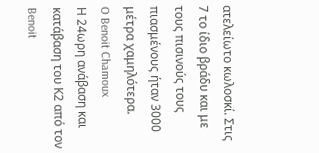ατελείωτο κωλοσκί. Στις 7 το ίδιο βράδυ και με τους πισινούς τους πιασμένους ήταν 3000 μέτρα χαμηλότερα.
O Benoit Chamoux
Η 24ωρη ανάβαση και κατάβαση του Κ2 από τον Benoit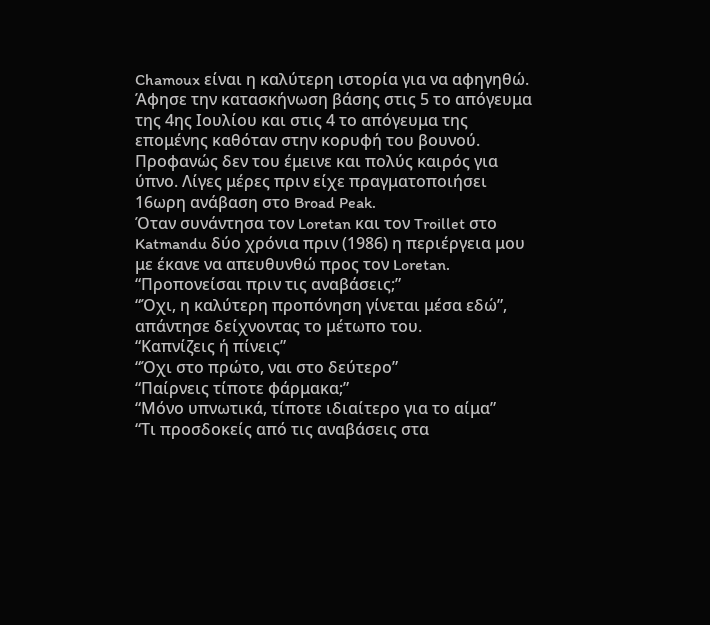Chamoux είναι η καλύτερη ιστορία για να αφηγηθώ. Άφησε την κατασκήνωση βάσης στις 5 το απόγευμα της 4ης Ιουλίου και στις 4 το απόγευμα της επομένης καθόταν στην κορυφή του βουνού. Προφανώς δεν του έμεινε και πολύς καιρός για ύπνο. Λίγες μέρες πριν είχε πραγματοποιήσει 16ωρη ανάβαση στο Broad Peak.
Όταν συνάντησα τον Loretan και τον Troillet στο Katmandu δύο χρόνια πριν (1986) η περιέργεια μου με έκανε να απευθυνθώ προς τον Loretan.
“Προπονείσαι πριν τις αναβάσεις;”
“Όχι, η καλύτερη προπόνηση γίνεται μέσα εδώ”, απάντησε δείχνοντας το μέτωπο του.
“Καπνίζεις ή πίνεις”
“Όχι στο πρώτο, ναι στο δεύτερο”
“Παίρνεις τίποτε φάρμακα;”
“Μόνο υπνωτικά, τίποτε ιδιαίτερο για το αίμα”
“Τι προσδοκείς από τις αναβάσεις στα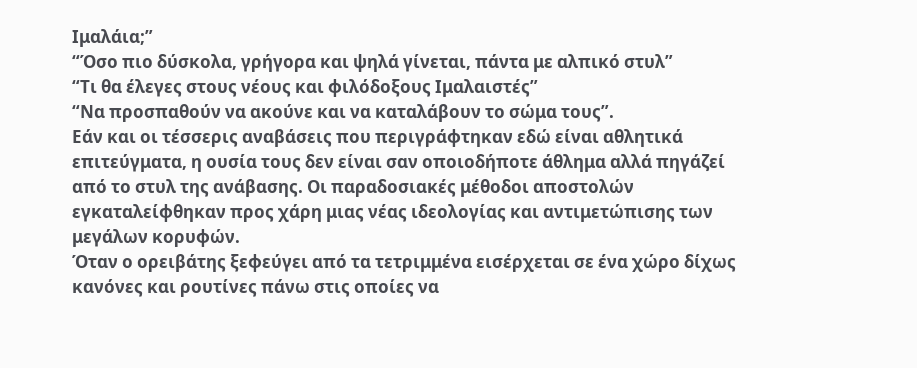Ιμαλάια;”
“Όσο πιο δύσκολα, γρήγορα και ψηλά γίνεται, πάντα με αλπικό στυλ”
“Τι θα έλεγες στους νέους και φιλόδοξους Ιμαλαιστές”
“Να προσπαθούν να ακούνε και να καταλάβουν το σώμα τους”.
Εάν και οι τέσσερις αναβάσεις που περιγράφτηκαν εδώ είναι αθλητικά επιτεύγματα, η ουσία τους δεν είναι σαν οποιοδήποτε άθλημα αλλά πηγάζεί από το στυλ της ανάβασης. Οι παραδοσιακές μέθοδοι αποστολών εγκαταλείφθηκαν προς χάρη μιας νέας ιδεολογίας και αντιμετώπισης των μεγάλων κορυφών.
Όταν ο ορειβάτης ξεφεύγει από τα τετριμμένα εισέρχεται σε ένα χώρο δίχως κανόνες και ρουτίνες πάνω στις οποίες να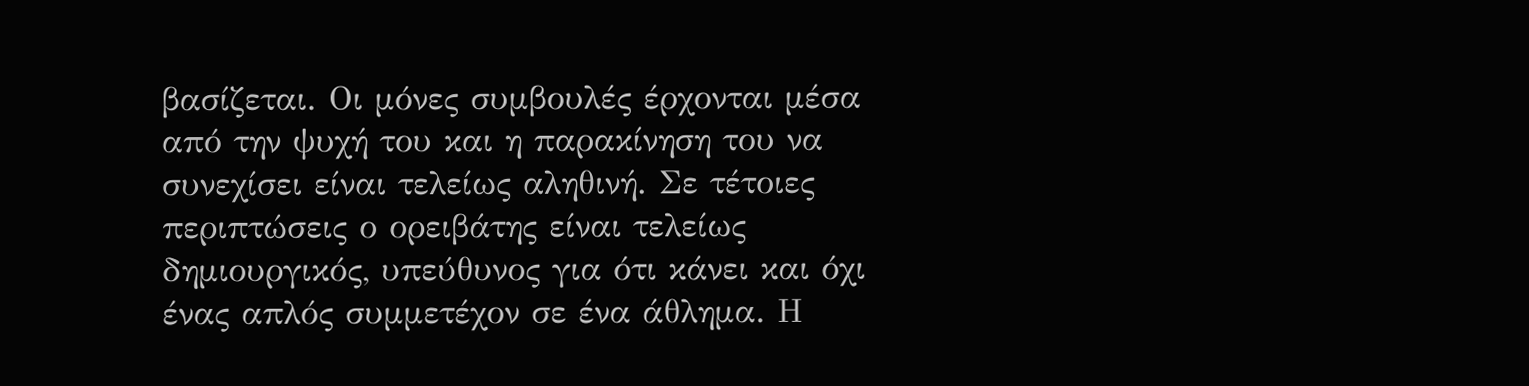βασίζεται. Οι μόνες συμβουλές έρχονται μέσα από την ψυχή του και η παρακίνηση του να συνεχίσει είναι τελείως αληθινή. Σε τέτοιες περιπτώσεις ο ορειβάτης είναι τελείως δημιουργικός, υπεύθυνος για ότι κάνει και όχι ένας απλός συμμετέχον σε ένα άθλημα. Η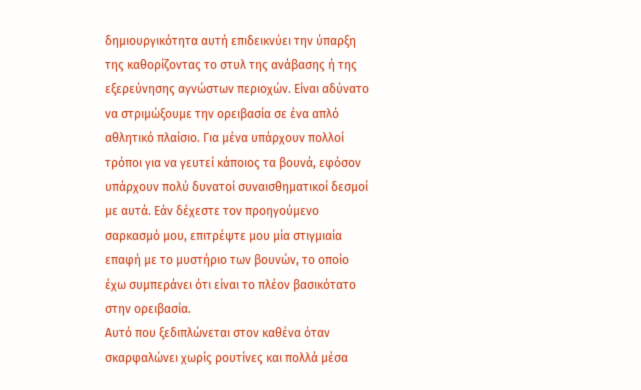δημιουργικότητα αυτή επιδεικνύει την ύπαρξη της καθορίζοντας το στυλ της ανάβασης ή της εξερεύνησης αγνώστων περιοχών. Είναι αδύνατο να στριμώξουμε την ορειβασία σε ένα απλό αθλητικό πλαίσιο. Για μένα υπάρχουν πολλοί τρόποι για να γευτεί κάποιος τα βουνά, εφόσον υπάρχουν πολύ δυνατοί συναισθηματικοί δεσμοί με αυτά. Εάν δέχεστε τον προηγούμενο σαρκασμό μου, επιτρέψτε μου μία στιγμιαία επαφή με το μυστήριο των βουνών, το οποίο έχω συμπεράνει ότι είναι το πλέον βασικότατο στην ορειβασία.
Αυτό που ξεδιπλώνεται στον καθένα όταν σκαρφαλώνει χωρίς ρουτίνες και πολλά μέσα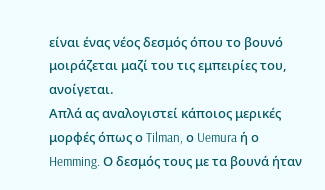είναι ένας νέος δεσμός όπου το βουνό μοιράζεται μαζί του τις εμπειρίες του, ανοίγεται.
Απλά ας αναλογιστεί κάποιος μερικές μορφές όπως ο Tilman, ο Uemura ή ο Hemming. Ο δεσμός τους με τα βουνά ήταν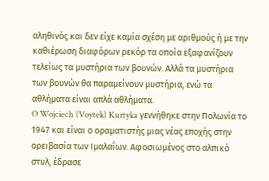αληθινός και δεν είχε καμία σχέση με αριθμούς ή με την καθιέρωση διαφόρων ρεκόρ τα οποία εξαφανίζουν τελείως τα μυστήρια των βουνών. Αλλά τα μυστήρια των βουνών θα παραμείνουν μυστήρια, ενώ τα αθλήματα είναι απλά αθλήματα.
O Wojciech (Voytek) Kurtyka γεννήθηκε στην Πολωνία το 1947 και είναι ο οραματιστής μιας νέας εποχής στην ορειβασία των Ιμαλαΐων. Αφοσιωμένος στο αλπικό στυλ, έδρασε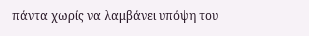πάντα χωρίς να λαμβάνει υπόψη του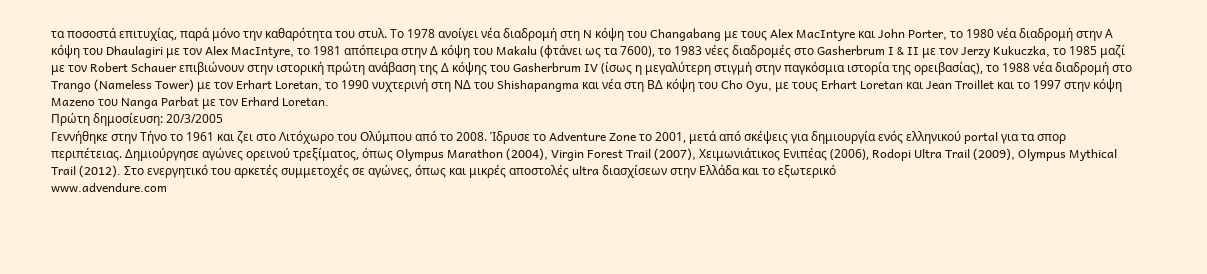τα ποσοστά επιτυχίας, παρά μόνο την καθαρότητα του στυλ. Το 1978 ανοίγει νέα διαδρομή στη N κόψη του Changabang με τους Alex MacIntyre και John Porter, το 1980 νέα διαδρομή στην Α κόψη του Dhaulagiri με τον Alex MacIntyre, το 1981 απόπειρα στην Δ κόψη του Makalu (φτάνει ως τα 7600), το 1983 νέες διαδρομές στο Gasherbrum I & II με τον Jerzy Kukuczka, το 1985 μαζί με τον Robert Schauer επιβιώνουν στην ιστορική πρώτη ανάβαση της Δ κόψης του Gasherbrum IV (ίσως η μεγαλύτερη στιγμή στην παγκόσμια ιστορία της ορειβασίας), το 1988 νέα διαδρομή στο Trango (Nameless Tower) με τον Erhart Loretan, το 1990 νυχτερινή στη ΝΔ του Shishapangma και νέα στη ΒΔ κόψη του Cho Oyu, με τους Erhart Loretan και Jean Troillet και το 1997 στην κόψη Mazeno του Nanga Parbat με τον Erhard Loretan.
Πρώτη δημοσίευση: 20/3/2005
Γεννήθηκε στην Τήνο το 1961 και ζει στο Λιτόχωρο του Ολύμπου από το 2008. Ίδρυσε το Adventure Zone το 2001, μετά από σκέψεις για δημιουργία ενός ελληνικού portal για τα σπορ περιπέτειας. Δημιούργησε αγώνες ορεινού τρεξίματος, όπως Olympus Marathon (2004), Virgin Forest Trail (2007), Χειμωνιάτικος Ενιπέας (2006), Rodopi Ultra Trail (2009), Olympus Mythical Trail (2012). Στο ενεργητικό του αρκετές συμμετοχές σε αγώνες, όπως και μικρές αποστολές ultra διασχίσεων στην Ελλάδα και το εξωτερικό
www.advendure.com